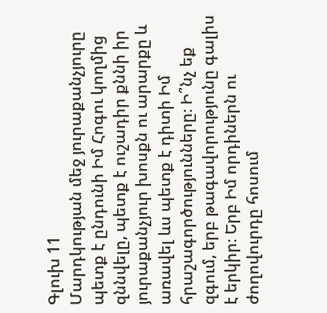Գլուխ 11
Մարդկության մեջ յուրաքանչյուրը պետք է ընդունի Իմ Հոգու կողմից զննվելը, պետք է ուշադիր քննի իր յուրաքանչյուր խոսքն ու արարքը և առավել ևս պետք է դիտի Իմ հրաշագործությունները։ Ի՞նչ եք զգում, երբ թագավորությունը գալիս է երկիր։ Երբ Իմ որդիներն ու ժողովուրդը հոսում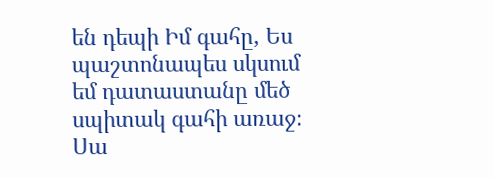են դեպի Իմ գահը, Ես պաշտոնապես սկսում եմ դատաստանը մեծ սպիտակ գահի առաջ։ Սա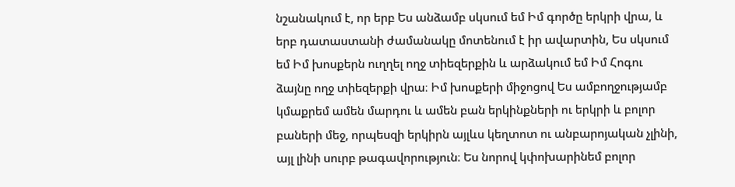նշանակում է, որ երբ Ես անձամբ սկսում եմ Իմ գործը երկրի վրա, և երբ դատաստանի ժամանակը մոտենում է իր ավարտին, Ես սկսում եմ Իմ խոսքերն ուղղել ողջ տիեզերքին և արձակում եմ Իմ Հոգու ձայնը ողջ տիեզերքի վրա։ Իմ խոսքերի միջոցով Ես ամբողջությամբ կմաքրեմ ամեն մարդու և ամեն բան երկինքների ու երկրի և բոլոր բաների մեջ, որպեսզի երկիրն այլևս կեղտոտ ու անբարոյական չլինի, այլ լինի սուրբ թագավորություն։ Ես նորով կփոխարինեմ բոլոր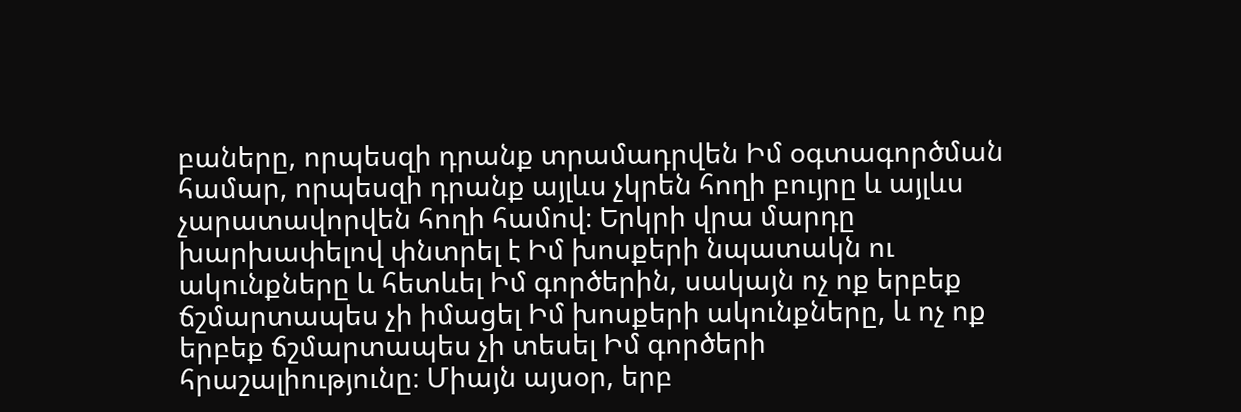բաները, որպեսզի դրանք տրամադրվեն Իմ օգտագործման համար, որպեսզի դրանք այլևս չկրեն հողի բույրը և այլևս չարատավորվեն հողի համով։ Երկրի վրա մարդը խարխափելով փնտրել է Իմ խոսքերի նպատակն ու ակունքները և հետևել Իմ գործերին, սակայն ոչ ոք երբեք ճշմարտապես չի իմացել Իմ խոսքերի ակունքները, և ոչ ոք երբեք ճշմարտապես չի տեսել Իմ գործերի հրաշալիությունը։ Միայն այսօր, երբ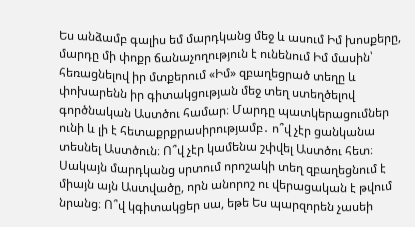Ես անձամբ գալիս եմ մարդկանց մեջ և ասում Իմ խոսքերը, մարդը մի փոքր ճանաչողություն է ունենում Իմ մասին՝ հեռացնելով իր մտքերում «Իմ» զբաղեցրած տեղը և փոխարենն իր գիտակցության մեջ տեղ ստեղծելով գործնական Աստծու համար։ Մարդը պատկերացումներ ունի և լի է հետաքրքրասիրությամբ․ ո՞վ չէր ցանկանա տեսնել Աստծուն։ Ո՞վ չէր կամենա շփվել Աստծու հետ։ Սակայն մարդկանց սրտում որոշակի տեղ զբաղեցնում է միայն այն Աստվածը, որն անորոշ ու վերացական է թվում նրանց։ Ո՞վ կգիտակցեր սա, եթե Ես պարզորեն չասեի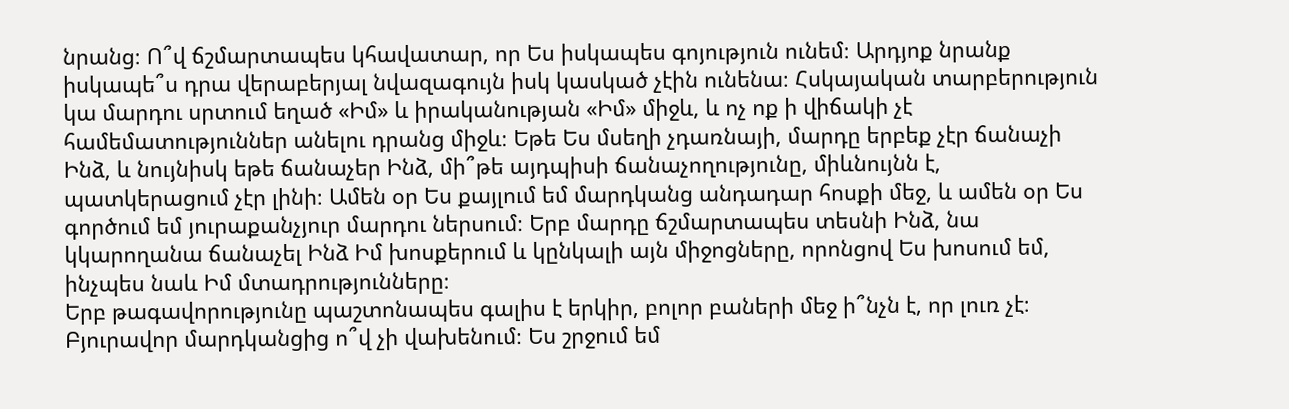նրանց։ Ո՞վ ճշմարտապես կհավատար, որ Ես իսկապես գոյություն ունեմ։ Արդյոք նրանք իսկապե՞ս դրա վերաբերյալ նվազագույն իսկ կասկած չէին ունենա։ Հսկայական տարբերություն կա մարդու սրտում եղած «Իմ» և իրականության «Իմ» միջև, և ոչ ոք ի վիճակի չէ համեմատություններ անելու դրանց միջև։ Եթե Ես մսեղի չդառնայի, մարդը երբեք չէր ճանաչի Ինձ, և նույնիսկ եթե ճանաչեր Ինձ, մի՞թե այդպիսի ճանաչողությունը, միևնույնն է, պատկերացում չէր լինի։ Ամեն օր Ես քայլում եմ մարդկանց անդադար հոսքի մեջ, և ամեն օր Ես գործում եմ յուրաքանչյուր մարդու ներսում։ Երբ մարդը ճշմարտապես տեսնի Ինձ, նա կկարողանա ճանաչել Ինձ Իմ խոսքերում և կընկալի այն միջոցները, որոնցով Ես խոսում եմ, ինչպես նաև Իմ մտադրությունները։
Երբ թագավորությունը պաշտոնապես գալիս է երկիր, բոլոր բաների մեջ ի՞նչն է, որ լուռ չէ։ Բյուրավոր մարդկանցից ո՞վ չի վախենում։ Ես շրջում եմ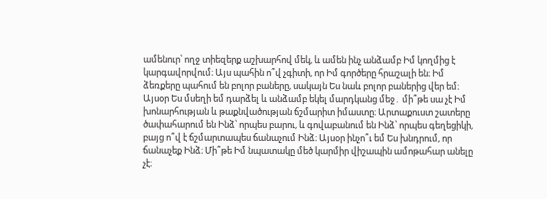ամենուր՝ ողջ տիեզերք աշխարհով մեկ, և ամեն ինչ անձամբ Իմ կողմից է կարգավորվում։ Այս պահին ո՞վ չգիտի, որ Իմ գործերը հրաշալի են։ Իմ ձեռքերը պահում են բոլոր բաները, սակայն Ես նաև բոլոր բաներից վեր եմ։ Այսօր Ես մսեղի եմ դարձել և անձամբ եկել մարդկանց մեջ․ մի՞թե սա չէ Իմ խոնարհության և թաքնվածության ճշմարիտ իմաստը։ Արտաքուստ շատերը ծափահարում են Ինձ՝ որպես բարու, և գովաբանում են Ինձ՝ որպես գեղեցիկի, բայց ո՞վ է ճշմարտապես ճանաչում Ինձ։ Այսօր ինչո՞ւ եմ Ես խնդրում, որ ճանաչեք Ինձ։ Մի՞թե Իմ նպատակը մեծ կարմիր վիշապին ամոթահար անելը չէ։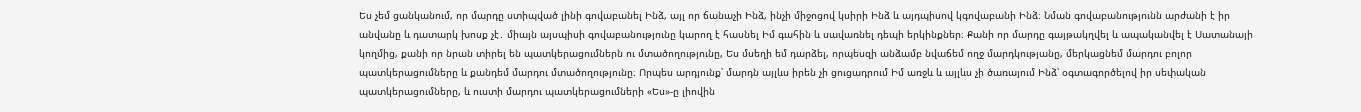Ես չեմ ցանկանում, որ մարդը ստիպված լինի գովաբանել Ինձ, այլ որ ճանաչի Ինձ, ինչի միջոցով կսիրի Ինձ և այդպիսով կգովաբանի Ինձ։ Նման գովաբանությունն արժանի է իր անվանը և դատարկ խոսք չէ․ միայն այսպիսի գովաբանությունը կարող է հասնել Իմ գահին և սավառնել դեպի երկինքներ։ Քանի որ մարդը գայթակղվել և ապականվել է Սատանայի կողմից, քանի որ նրան տիրել են պատկերացումներն ու մտածողությունը, Ես մսեղի եմ դարձել, որպեսզի անձամբ նվաճեմ ողջ մարդկությանը, մերկացնեմ մարդու բոլոր պատկերացումները և քանդեմ մարդու մտածողությունը։ Որպես արդյունք՝ մարդն այլևս իրեն չի ցուցադրում Իմ առջև և այլևս չի ծառայում Ինձ՝ օգտագործելով իր սեփական պատկերացումները, և ուստի մարդու պատկերացումների «Ես»-ը լիովին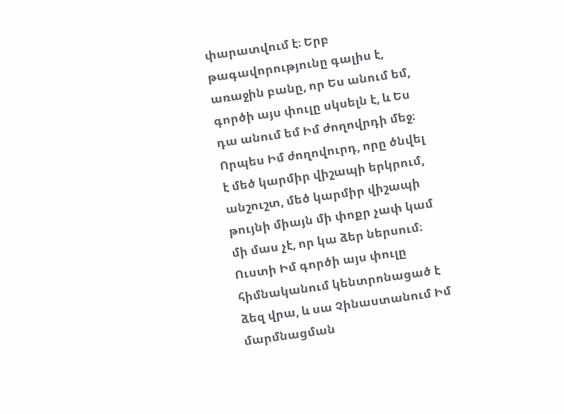փարատվում է։ Երբ թագավորությունը գալիս է, առաջին բանը, որ Ես անում եմ, գործի այս փուլը սկսելն է, և Ես դա անում եմ Իմ ժողովրդի մեջ։ Որպես Իմ ժողովուրդ, որը ծնվել է մեծ կարմիր վիշապի երկրում, անշուշտ, մեծ կարմիր վիշապի թույնի միայն մի փոքր չափ կամ մի մաս չէ, որ կա ձեր ներսում։ Ուստի Իմ գործի այս փուլը հիմնականում կենտրոնացած է ձեզ վրա, և սա Չինաստանում Իմ մարմնացման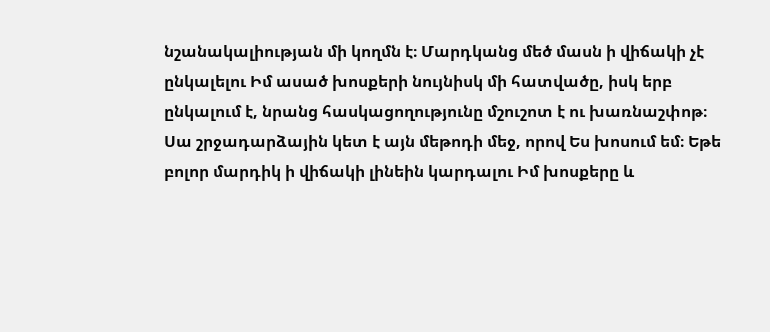նշանակալիության մի կողմն է։ Մարդկանց մեծ մասն ի վիճակի չէ ընկալելու Իմ ասած խոսքերի նույնիսկ մի հատվածը, իսկ երբ ընկալում է, նրանց հասկացողությունը մշուշոտ է ու խառնաշփոթ։ Սա շրջադարձային կետ է այն մեթոդի մեջ, որով Ես խոսում եմ։ Եթե բոլոր մարդիկ ի վիճակի լինեին կարդալու Իմ խոսքերը և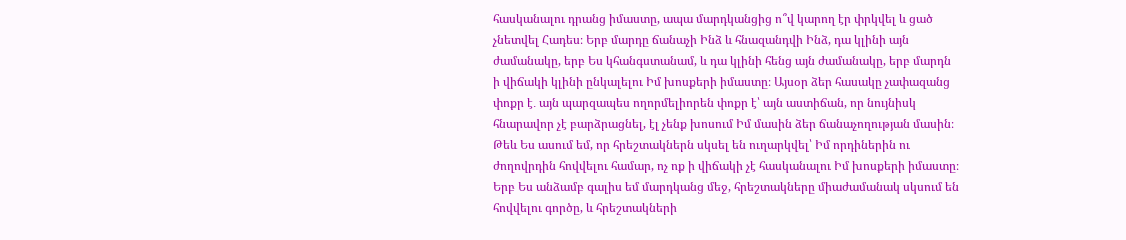հասկանալու դրանց իմաստը, ապա մարդկանցից ո՞վ կարող էր փրկվել և ցած չնետվել Հադես։ Երբ մարդը ճանաչի Ինձ և հնազանդվի Ինձ, դա կլինի այն ժամանակը, երբ Ես կհանգստանամ, և դա կլինի հենց այն ժամանակը, երբ մարդն ի վիճակի կլինի ընկալելու Իմ խոսքերի իմաստը։ Այսօր ձեր հասակը չափազանց փոքր է․ այն պարզապես ողորմելիորեն փոքր է՝ այն աստիճան, որ նույնիսկ հնարավոր չէ բարձրացնել, էլ չենք խոսում Իմ մասին ձեր ճանաչողության մասին։
Թեև Ես ասում եմ, որ հրեշտակներն սկսել են ուղարկվել՝ Իմ որդիներին ու ժողովրդին հովվելու համար, ոչ ոք ի վիճակի չէ հասկանալու Իմ խոսքերի իմաստը։ Երբ Ես անձամբ գալիս եմ մարդկանց մեջ, հրեշտակները միաժամանակ սկսում են հովվելու գործը, և հրեշտակների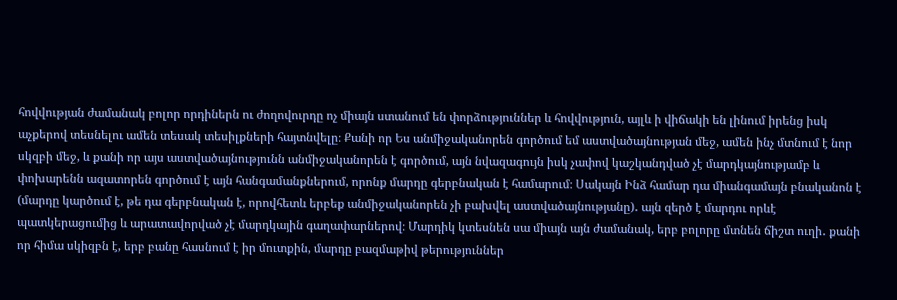հովվության ժամանակ բոլոր որդիներն ու ժողովուրդը ոչ միայն ստանում են փորձություններ և հովվություն, այլև ի վիճակի են լինում իրենց իսկ աչքերով տեսնելու ամեն տեսակ տեսիլքների հայտնվելը։ Քանի որ Ես անմիջականորեն գործում եմ աստվածայնության մեջ, ամեն ինչ մտնում է նոր սկզբի մեջ, և քանի որ այս աստվածայնությունն անմիջականորեն է գործում, այն նվազագույն իսկ չափով կաշկանդված չէ մարդկայնությամբ և փոխարենն ազատորեն գործում է այն հանգամանքներում, որոնք մարդը գերբնական է համարում։ Սակայն Ինձ համար դա միանգամայն բնականոն է (մարդը կարծում է, թե դա գերբնական է, որովհետև երբեք անմիջականորեն չի բախվել աստվածայնությանը)․ այն զերծ է մարդու որևէ պատկերացումից և արատավորված չէ մարդկային գաղափարներով։ Մարդիկ կտեսնեն սա միայն այն ժամանակ, երբ բոլորը մտնեն ճիշտ ուղի․ քանի որ հիմա սկիզբն է, երբ բանը հասնում է իր մուտքին, մարդը բազմաթիվ թերություններ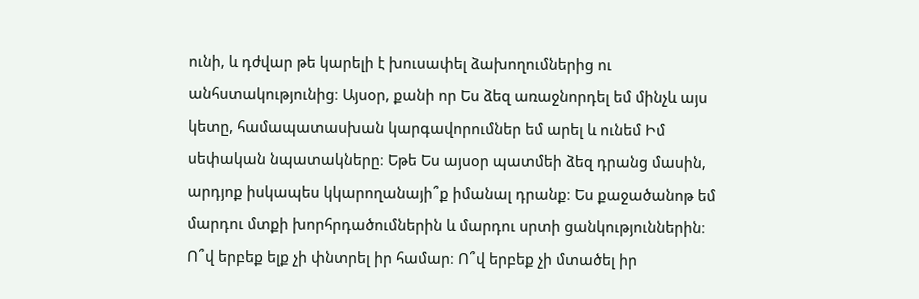ունի, և դժվար թե կարելի է խուսափել ձախողումներից ու անհստակությունից։ Այսօր, քանի որ Ես ձեզ առաջնորդել եմ մինչև այս կետը, համապատասխան կարգավորումներ եմ արել և ունեմ Իմ սեփական նպատակները։ Եթե Ես այսօր պատմեի ձեզ դրանց մասին, արդյոք իսկապես կկարողանայի՞ք իմանալ դրանք։ Ես քաջածանոթ եմ մարդու մտքի խորհրդածումներին և մարդու սրտի ցանկություններին։ Ո՞վ երբեք ելք չի փնտրել իր համար։ Ո՞վ երբեք չի մտածել իր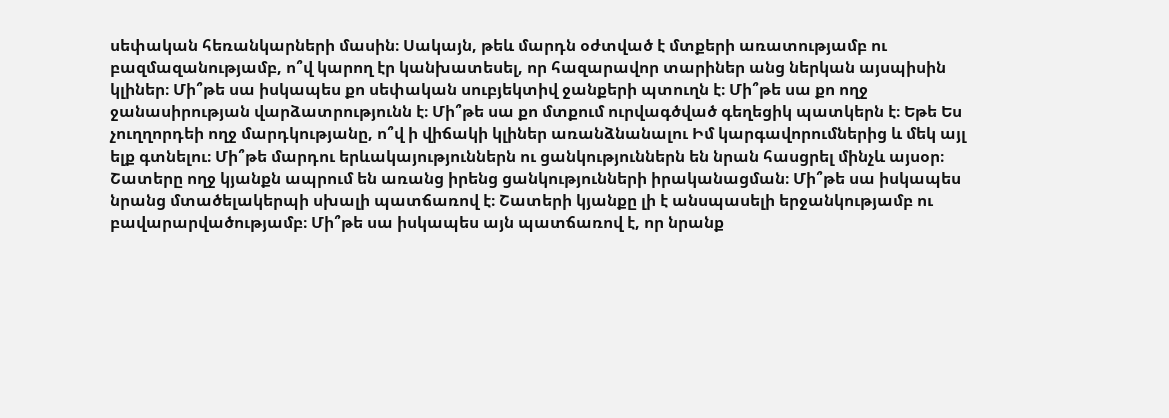սեփական հեռանկարների մասին։ Սակայն, թեև մարդն օժտված է մտքերի առատությամբ ու բազմազանությամբ, ո՞վ կարող էր կանխատեսել, որ հազարավոր տարիներ անց ներկան այսպիսին կլիներ։ Մի՞թե սա իսկապես քո սեփական սուբյեկտիվ ջանքերի պտուղն է։ Մի՞թե սա քո ողջ ջանասիրության վարձատրությունն է։ Մի՞թե սա քո մտքում ուրվագծված գեղեցիկ պատկերն է։ Եթե Ես չուղղորդեի ողջ մարդկությանը, ո՞վ ի վիճակի կլիներ առանձնանալու Իմ կարգավորումներից և մեկ այլ ելք գտնելու։ Մի՞թե մարդու երևակայություններն ու ցանկություններն են նրան հասցրել մինչև այսօր։ Շատերը ողջ կյանքն ապրում են առանց իրենց ցանկությունների իրականացման։ Մի՞թե սա իսկապես նրանց մտածելակերպի սխալի պատճառով է։ Շատերի կյանքը լի է անսպասելի երջանկությամբ ու բավարարվածությամբ։ Մի՞թե սա իսկապես այն պատճառով է, որ նրանք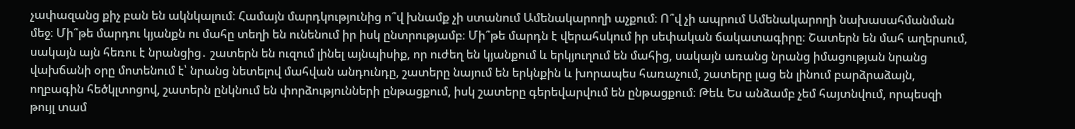չափազանց քիչ բան են ակնկալում։ Համայն մարդկությունից ո՞վ խնամք չի ստանում Ամենակարողի աչքում։ Ո՞վ չի ապրում Ամենակարողի նախասահմանման մեջ։ Մի՞թե մարդու կյանքն ու մահը տեղի են ունենում իր իսկ ընտրությամբ։ Մի՞թե մարդն է վերահսկում իր սեփական ճակատագիրը։ Շատերն են մահ աղերսում, սակայն այն հեռու է նրանցից․ շատերն են ուզում լինել այնպիսիք, որ ուժեղ են կյանքում և երկյուղում են մահից, սակայն առանց նրանց իմացության նրանց վախճանի օրը մոտենում է՝ նրանց նետելով մահվան անդունդը, շատերը նայում են երկնքին և խորապես հառաչում, շատերը լաց են լինում բարձրաձայն, ողբագին հեծկլտոցով, շատերն ընկնում են փորձությունների ընթացքում, իսկ շատերը գերեվարվում են ընթացքում։ Թեև Ես անձամբ չեմ հայտնվում, որպեսզի թույլ տամ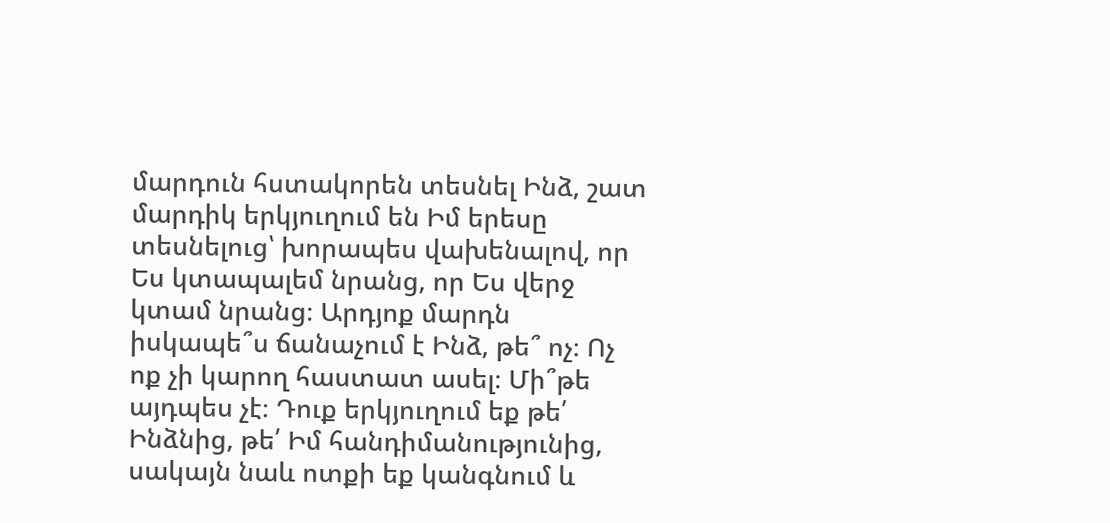մարդուն հստակորեն տեսնել Ինձ, շատ մարդիկ երկյուղում են Իմ երեսը տեսնելուց՝ խորապես վախենալով, որ Ես կտապալեմ նրանց, որ Ես վերջ կտամ նրանց։ Արդյոք մարդն իսկապե՞ս ճանաչում է Ինձ, թե՞ ոչ։ Ոչ ոք չի կարող հաստատ ասել։ Մի՞թե այդպես չէ։ Դուք երկյուղում եք թե՛ Ինձնից, թե՛ Իմ հանդիմանությունից, սակայն նաև ոտքի եք կանգնում և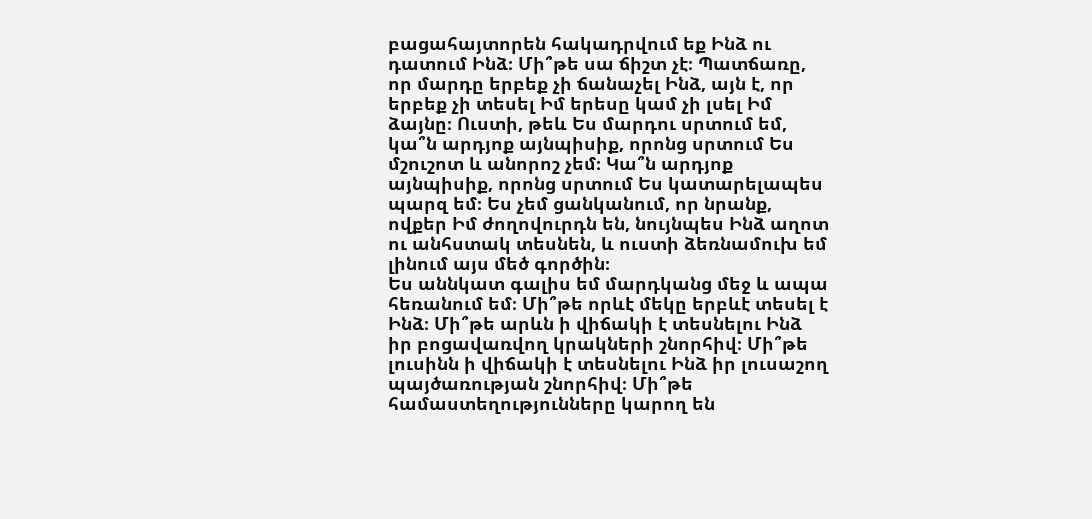բացահայտորեն հակադրվում եք Ինձ ու դատում Ինձ։ Մի՞թե սա ճիշտ չէ։ Պատճառը, որ մարդը երբեք չի ճանաչել Ինձ, այն է, որ երբեք չի տեսել Իմ երեսը կամ չի լսել Իմ ձայնը։ Ուստի, թեև Ես մարդու սրտում եմ, կա՞ն արդյոք այնպիսիք, որոնց սրտում Ես մշուշոտ և անորոշ չեմ։ Կա՞ն արդյոք այնպիսիք, որոնց սրտում Ես կատարելապես պարզ եմ։ Ես չեմ ցանկանում, որ նրանք, ովքեր Իմ ժողովուրդն են, նույնպես Ինձ աղոտ ու անհստակ տեսնեն, և ուստի ձեռնամուխ եմ լինում այս մեծ գործին։
Ես աննկատ գալիս եմ մարդկանց մեջ և ապա հեռանում եմ։ Մի՞թե որևէ մեկը երբևէ տեսել է Ինձ։ Մի՞թե արևն ի վիճակի է տեսնելու Ինձ իր բոցավառվող կրակների շնորհիվ։ Մի՞թե լուսինն ի վիճակի է տեսնելու Ինձ իր լուսաշող պայծառության շնորհիվ։ Մի՞թե համաստեղությունները կարող են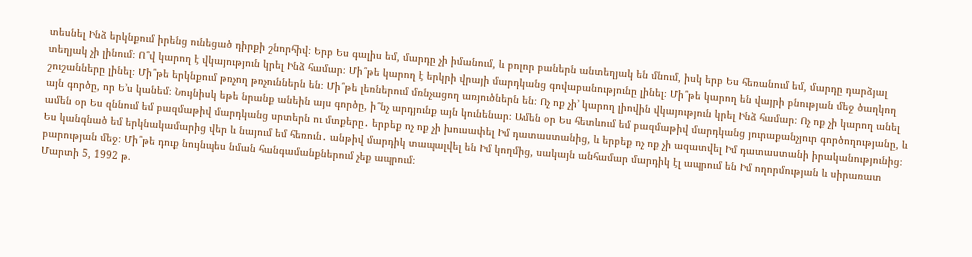տեսնել Ինձ երկնքում իրենց ունեցած դիրքի շնորհիվ։ Երբ Ես գալիս եմ, մարդը չի իմանում, և բոլոր բաներն անտեղյակ են մնում, իսկ երբ Ես հեռանում եմ, մարդը դարձյալ տեղյակ չի լինում։ Ո՞վ կարող է վկայություն կրել Ինձ համար։ Մի՞թե կարող է երկրի վրայի մարդկանց գովաբանությունը լինել։ Մի՞թե կարող են վայրի բնության մեջ ծաղկող շուշանները լինել։ Մի՞թե երկնքում թռչող թռչուններն են։ Մի՞թե լեռներում մռնչացող առյուծներն են։ Ոչ ոք չի’ կարող լիովին վկայություն կրել Ինձ համար։ Ոչ ոք չի կարող անել այն գործը, որ Ե’ս կանեմ։ Նույնիսկ եթե նրանք անեին այս գործը, ի՞նչ արդյունք այն կունենար։ Ամեն օր Ես հետևում եմ բազմաթիվ մարդկանց յուրաքանչյուր գործողությանը, և ամեն օր Ես զննում եմ բազմաթիվ մարդկանց սրտերն ու մտքերը․ երբեք ոչ ոք չի խուսափել Իմ դատաստանից, և երբեք ոչ ոք չի ազատվել Իմ դատաստանի իրականությունից։ Ես կանգնած եմ երկնակամարից վեր և նայում եմ հեռուն․ անթիվ մարդիկ տապալվել են Իմ կողմից, սակայն անհամար մարդիկ էլ ապրում են Իմ ողորմության և սիրառատ բարության մեջ։ Մի՞թե դուք նույնպես նման հանգամանքներում չեք ապրում։
Մարտի 5, 1992 թ.